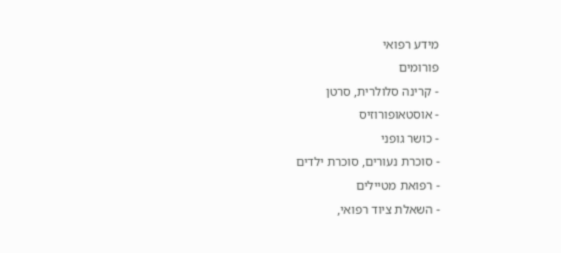מידע רפואי
פורומים
- קרינה סלולרית, סרטן
- אוסטאופורוזיס
- כושר גופני
- סוכרת נעורים, סוכרת ילדים
- רפואת מטיילים
- השאלת ציוד רפואי,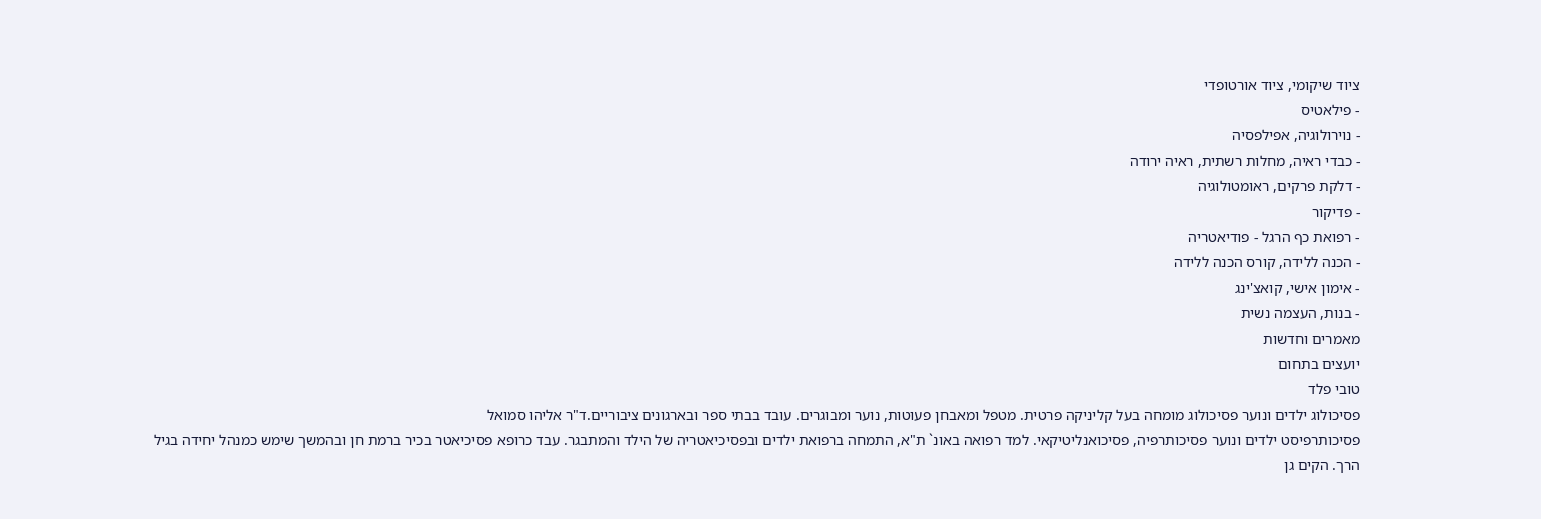ציוד שיקומי, ציוד אורטופדי
- פילאטיס
- נוירולוגיה, אפילפסיה
- כבדי ראיה, מחלות רשתית, ראיה ירודה
- דלקת פרקים, ראומטולוגיה
- פדיקור
- רפואת כף הרגל - פודיאטריה
- הכנה ללידה, קורס הכנה ללידה
- אימון אישי, קואצ'ינג
- בנות, העצמה נשית
מאמרים וחדשות
יועצים בתחום
טובי פלד
פסיכולוג ילדים ונוער פסיכולוג מומחה בעל קליניקה פרטית. מטפל ומאבחן פעוטות, נוער ומבוגרים. עובד בבתי ספר ובארגונים ציבוריים.ד"ר אליהו סמואל
פסיכותרפיסט ילדים ונוער פסיכותרפיה, פסיכואנליטיקאי. למד רפואה באונ` ת"א, התמחה ברפואת ילדים ובפסיכיאטריה של הילד והמתבגר. עבד כרופא פסיכיאטר בכיר ברמת חן ובהמשך שימש כמנהל יחידה בגיל הרך. הקים גן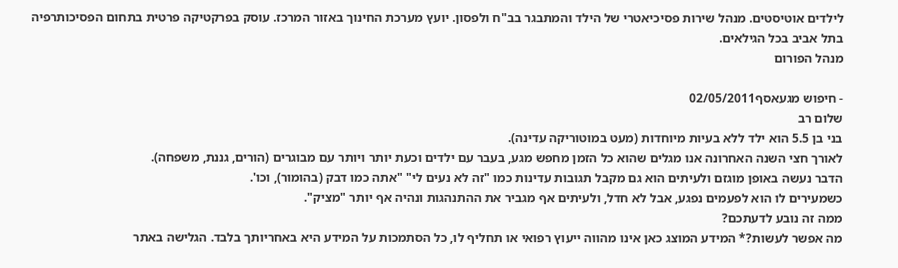לילדים אוטיסטים. מנהל שירות פסיכיאטרי של הילד והמתבגר בב"ח ולפסון. יועץ מערכת החינוך באזור המרכז. עוסק בפרקטיקה פרטית בתחום הפסיכותרפיה בתל אביב בכל הגילאים.
מנהל הפורום

- חיפוש מגעאסף02/05/2011
שלום רב
בני בן 5.5 הוא ילד ללא בעיות מיוחדות (מעט במוטוריקה עדינה).
לאורך חצי השנה האחרונה אנו מגלים שהוא כל הזמן מחפש מגע, בעבר עם ילדים וכעת יותר ויותר עם מבוגרים (הורים, גננת, משפחה).
הדבר נעשה באופן מוגזם ולעיתים הוא גם מקבל תגובות עדינות כמו "זה לא נעים לי" "אתה כמו דבק (בהומור), וכו'.
כשמעירים לו הוא לפעמים נפגע, אבל לא חדל, ולעיתים אף מגביר את ההתנהגות ונהיה אף יותר "מציק".
ממה זה נובע לדעתכם?
מה אפשר לעשות?* המידע המוצג כאן אינו מהווה ייעוץ רפואי או תחליף לו, כל הסתמכות על המידע היא באחריותך בלבד. הגלישה באתר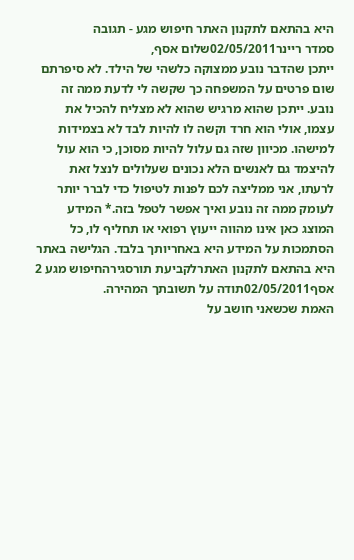היא בהתאם לתקנון האתר חיפוש מגע - תגובה
סמדר ריינר02/05/2011שלום אסף,
ייתכן שהדבר נובע ממצוקה כלשהי של הילד. לא סיפרתם שום פרטים על המשפחה כך שקשה לי לדעת ממה זה נובע. ייתכן שהוא מרגיש שהוא לא מצליח להכיל את עצמו, אולי הוא חרד וקשה לו להיות לבד לא בצמידות למישהו. מכיוון שזה גם עלול להיות מסוכן, כי הוא עול להיצמד גם לאנשים הלא נכונים שעלולים לנצל זאת לרעתו, אני ממליצה לכם לפנות לטיפול כדי לברר יותר לעומק ממה זה נובע ואיך אפשר לטפל בזה.* המידע המוצג כאן אינו מהווה ייעוץ רפואי או תחליף לו, כל הסתמכות על המידע היא באחריותך בלבד. הגלישה באתר היא בהתאם לתקנון האתרלקביעת תורסגירהחיפוש מגע 2
אסף02/05/2011תודה על תשובתך המהירה.
האמת שכשאני חושב על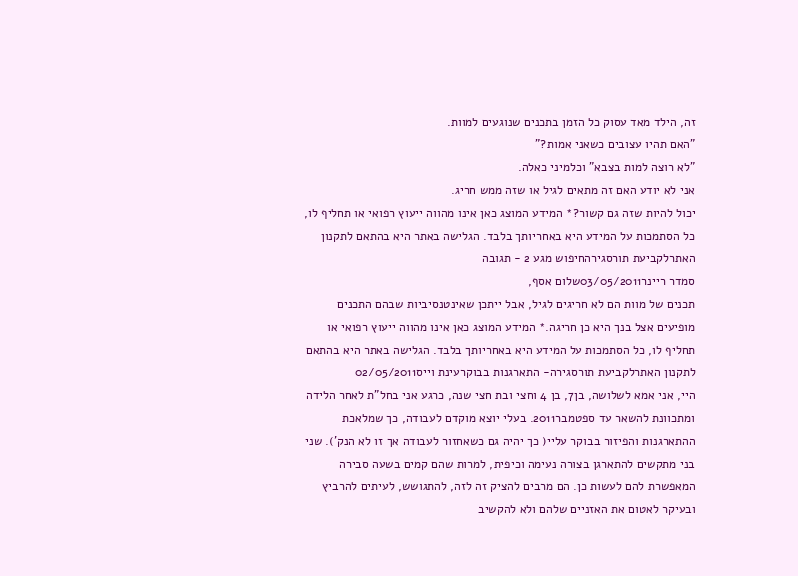זה, הילד מאד עסוק כל הזמן בתכנים שנוגעים למוות.
"האם תהיו עצובים כשאני אמות?"
"לא רוצה למות בצבא" וכלמיני כאלה.
אני לא יודע האם זה מתאים לגיל או שזה ממש חריג.
יכול להיות שזה גם קשור?* המידע המוצג כאן אינו מהווה ייעוץ רפואי או תחליף לו, כל הסתמכות על המידע היא באחריותך בלבד. הגלישה באתר היא בהתאם לתקנון האתרלקביעת תורסגירהחיפוש מגע 2 - תגובה
סמדר ריינר03/05/2011שלום אסף,
תכנים של מוות הם לא חריגים לגיל, אבל ייתכן שאינטנסיביות שבהם התכנים מופיעים אצל בנך היא כן חריגה.* המידע המוצג כאן אינו מהווה ייעוץ רפואי או תחליף לו, כל הסתמכות על המידע היא באחריותך בלבד. הגלישה באתר היא בהתאם לתקנון האתרלקביעת תורסגירה- התארגנות בבוקרעינת וייס02/05/2011
היי, אני אמא לשלושה, בן7, בן 4 וחצי ובת חצי שנה, כרגע אני בחל"ת לאחר הלידה ומתכוונת להשאר עד ספטמבר2011. בעלי יוצא מוקדם לעבודה, כך שמלאכת ההתארגנות והפיזור בבוקר עליי( כך יהיה גם כשאחזור לעבודה אך זו לא הנק'). שני בני מתקשים להתארגן בצורה נעימה וכיפית, למרות שהם קמים בשעה סבירה המאפשרת להם לעשות כן. הם מרבים להציק זה לזה, להתגושש, לעיתים להרביץ ובעיקר לאטום את האזניים שלהם ולא להקשיב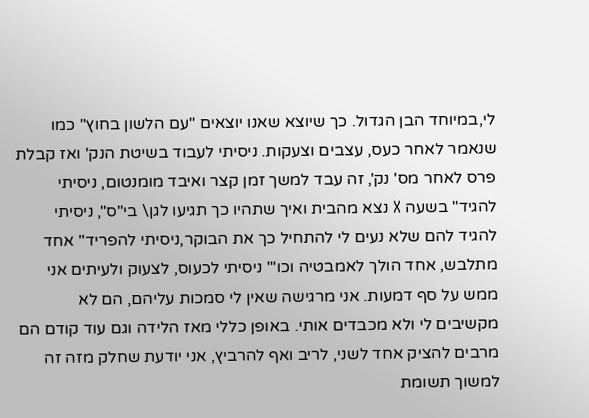לי,במיוחד הבן הגדול. כך שיוצא שאנו יוצאים "עם הלשון בחוץ" כמו שנאמר לאחר כעס, עצבים וצעקות. ניסיתי לעבוד בשיטת הנק' ואז קבלת פרס לאחר מס' נק', זה עבד למשך זמן קצר ואיבד מומנטום, ניסיתי להגיד" בשעה X נצא מהבית ואיך שתהיו כך תגיעו לגן\ בי"ס", ניסיתי להגיד להם שלא נעים לי להתחיל כך את הבוקר,ניסיתי להפריד" אחד מתלבש, אחד הולך לאמבטיה וכו'" ניסיתי לכעוס, לצעוק ולעיתים אני ממש על סף דמעות. אני מרגישה שאין לי סמכות עליהם, הם לא מקשיבים לי ולא מכבדים אותי. באופן כללי מאז הלידה וגם עוד קודם הם מרבים להציק אחד לשני, לריב ואף להרביץ, אני יודעת שחלק מזה זה למשוך תשומת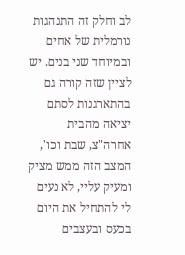לב וחלק זה התנהגות נורמלית של אחים ובמיוחד שני בנים. יש לציין שזה קורה גם בהתארגנות לסתם יציאה מהבית אחרה"צ, שבת וכו', המצב הזה ממש מציק ומעיק עליי, לא נעים לי להתחיל את היום בכעס ובעצבים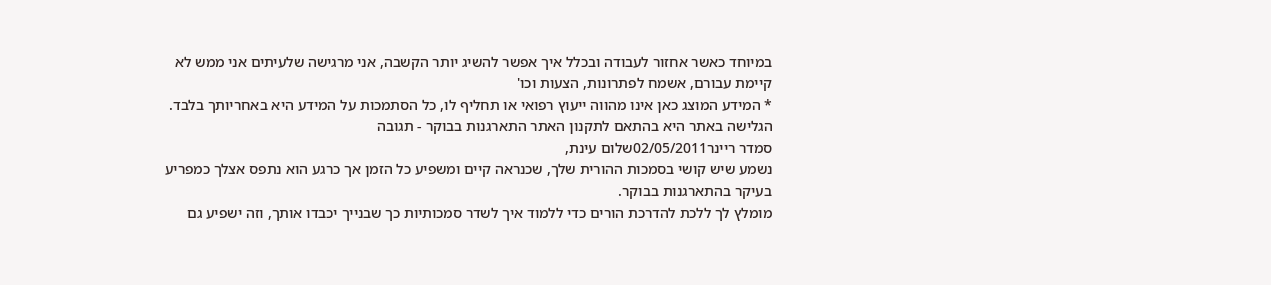במיוחד כאשר אחזור לעבודה ובכלל איך אפשר להשיג יותר הקשבה, אני מרגישה שלעיתים אני ממש לא קיימת עבורם, אשמח לפתרונות, הצעות וכו'
* המידע המוצג כאן אינו מהווה ייעוץ רפואי או תחליף לו, כל הסתמכות על המידע היא באחריותך בלבד. הגלישה באתר היא בהתאם לתקנון האתר התארגנות בבוקר - תגובה
סמדר ריינר02/05/2011שלום עינת,
נשמע שיש קושי בסמכות ההורית שלך, שכנראה קיים ומשפיע כל הזמן אך כרגע הוא נתפס אצלך כמפריע בעיקר בהתארגנות בבוקר.
מומלץ לך ללכת להדרכת הורים כדי ללמוד איך לשדר סמכותיות כך שבנייך יכבדו אותך, וזה ישפיע גם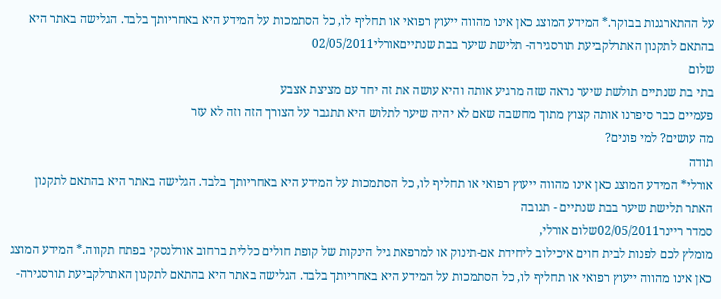על ההתארגנות בבוקר.* המידע המוצג כאן אינו מהווה ייעוץ רפואי או תחליף לו, כל הסתמכות על המידע היא באחריותך בלבד. הגלישה באתר היא בהתאם לתקנון האתרלקביעת תורסגירה- תלישת שיער בבת שנתייםאורלי02/05/2011
שלום
בתי בת שנתיים תולשת שיער נראה שזה מרגיע אותה והיא עושה את זה יחד עם מציצת אצבע
פעמיים כבר סיפרנו אותה קצוץ מתוך מחשבה שאם לא יהיה שיער לתלוש היא תתגבר על הצורך הזה וזה לא עזר
מה עושים? למי פונים?
תודה
אורלי* המידע המוצג כאן אינו מהווה ייעוץ רפואי או תחליף לו, כל הסתמכות על המידע היא באחריותך בלבד. הגלישה באתר היא בהתאם לתקנון האתר תלישת שיער בבת שנתיים - תגובה
סמדר ריינר02/05/2011שלום אורלי,
מומלץ לכם לפנות לבית חוים איכילוב ליחידת אם-תינוק או למרפאת גיל הינקות של קופת חולים כללית ברחוב אורלנסקי בפתח תקווה.* המידע המוצג כאן אינו מהווה ייעוץ רפואי או תחליף לו, כל הסתמכות על המידע היא באחריותך בלבד. הגלישה באתר היא בהתאם לתקנון האתרלקביעת תורסגירה-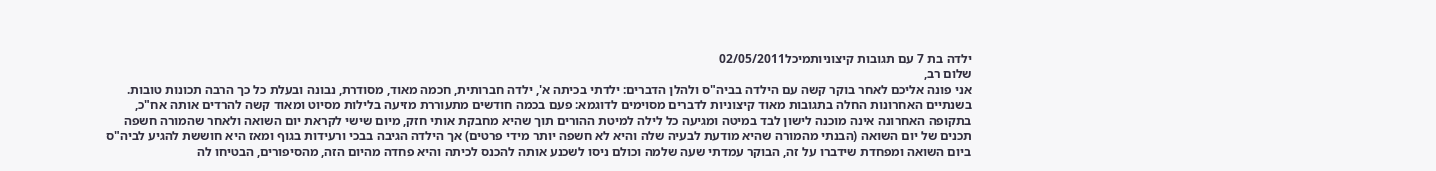ילדה בת 7 עם תגובות קיצוניותמיכל02/05/2011
שלום רב,
אני פונה אליכם לאחר בוקר קשה עם הילדה בביה"ס ולהלן הדברים: ילדתי בכיתה א', ילדה חברותית, חכמה מאוד, מסודרת, נבונה ובעלת כל כך הרבה תכונות טובות.
בשנתיים האחרונות החלה בתגובות מאוד קיצוניות לדברים מסוימים לדוגמא: פעם בכמה חודשים מתעוררת מזיעה בלילות מסיוט ומאוד קשה להרדים אותה אח"כ, בתקופה האחרונה אינה מוכנה לישון לבד במיטה ומגיעה כל לילה למיטת ההורים תוך שהיא מחבקת אותי חזק, מיום שישי לקראת יום השואה ולאחר שהמורה חשפה תכנים של יום השואה (הבנתי מהמורה שהיא מודעת לבעיה שלה והיא לא חשפה יותר מידי פרטים) אך הילדה הגיבה בבכי ורעידות בגוף ומאז היא חוששת להגיע לביה"ס ביום השואה ומפחדת שידברו על זה, הבוקר עמדתי שעה שלמה וכולם ניסו לשכנע אותה להכנס לכיתה והיא פחדה מהיום הזה, מהסיפורים, הבטיחו לה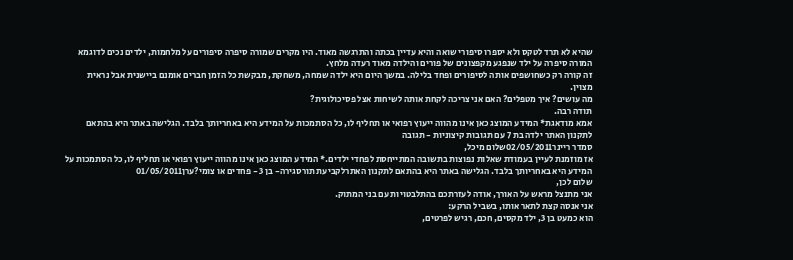שהיא לא תרד לטקס ולא יספרו סיפורי שואה והיא עדיין בכתה והתרגשה מאוד. היו מקרים שמורה סיפרה סיפורים על מלחמות, ילדים נכים לדוגמא המורה סיפרה על ילד שנפגע מקפצונים של פורים והילדה מאוד רעדה מלחץ.
זה קורה רק כשחושפים אותה לסיפורים ופחד בלילה. במשך היום היא ילדה שמחה, משחקת, מבקשת כל הזמן חברים אומנם ביישנית אבל נראית מצוין.
מה עושים? איך מטפלים? האם אני צריכה לקחת אותה לשיחות אצל פסיכולוגית?
תודה רבה.
אמא מודאגת* המידע המוצג כאן אינו מהווה ייעוץ רפואי או תחליף לו, כל הסתמכות על המידע היא באחריותך בלבד. הגלישה באתר היא בהתאם לתקנון האתר ילדה בת 7 עם תגובות קיצוניות - תגובה
סמדר ריינר02/05/2011שלום מיכל,
אז מוזמנת לעיין בעמודת שאלות נפוצות בתשובה המתייחסת לפחדי ילדים.* המידע המוצג כאן אינו מהווה ייעוץ רפואי או תחליף לו, כל הסתמכות על המידע היא באחריותך בלבד. הגלישה באתר היא בהתאם לתקנון האתרלקביעת תורסגירה- בן 3 - פחדים או צומי?ערן01/05/2011
שלום לכן,
אני מתנצל מראש על האורך, אודה לעזרתכם בהתלבטויות עם בני המתוק.
אני אנסה קצת לתאר אותו, בשביל הרקע:
הוא כמעט בן 3, ילד מקסים, חכם, רגיש לפרטים,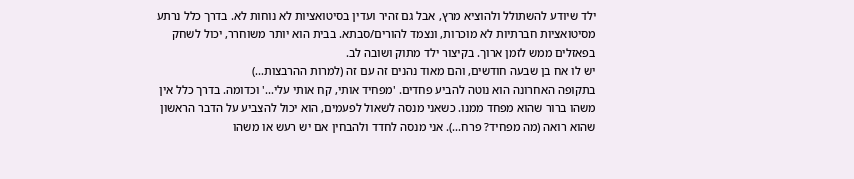ילד שיודע להשתולל ולהוציא מרץ, אבל גם זהיר ועדין בסיטואציות לא נוחות לא. בדרך כלל נרתע מסיטואציות חברתיות לא מוכרות, ונצמד להורים/סבתא. בבית הוא יותר משוחרר, יכול לשחק בפאזלים ממש לזמן ארוך. בקיצור ילד מתוק ושובה לב.
יש לו אח בן שבעה חודשים, והם מאוד נהנים זה עם זה (למרות ההרבצות...)
בתקופה האחרונה הוא נוטה להביע פחדים. 'מפחיד אותי, קח אותי עלי...' וכדומה. בדרך כלל אין משהו ברור שהוא מפחד ממנו. כשאני מנסה לשאול לפעמים, הוא יכול להצביע על הדבר הראשון שהוא רואה (מה מפחיד? פרח...). אני מנסה לחדד ולהבחין אם יש רעש או משהו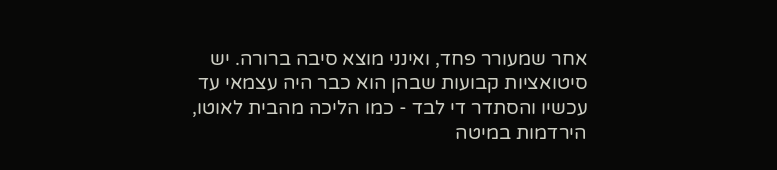אחר שמעורר פחד, ואינני מוצא סיבה ברורה. יש סיטואציות קבועות שבהן הוא כבר היה עצמאי עד עכשיו והסתדר די לבד - כמו הליכה מהבית לאוטו, הירדמות במיטה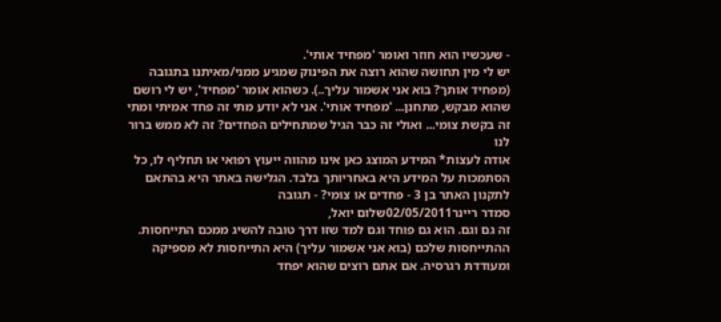- שעכשיו הוא חוזר ואומר 'מפחיד אותי'.
יש לי מין תחושה שהוא רוצה את הפינוק שמגיע ממני/מאיתנו בתגובה (מפחיד אותך? בוא אני אשמור עליך..). כשהוא אומר 'מפחיד', יש לי רושם שהוא מבקש, מתחנן... 'מפחיד אותי'. אני לא יודע מתי זה פחד אמיתי ומתי זה בקשת צומי... ואולי זה כבר הגיל שמתחילים הפחדים? זה לא ממש ברור לנו
אודה לעצות* המידע המוצג כאן אינו מהווה ייעוץ רפואי או תחליף לו, כל הסתמכות על המידע היא באחריותך בלבד. הגלישה באתר היא בהתאם לתקנון האתר בן 3 - פחדים או צומי? - תגובה
סמדר ריינר02/05/2011שלום יואל,
זה גם וגם. הוא גם פוחד וגם למד שזו דרך טובה להשיג ממכם התייחסות. ההתייחסות שלכם (בוא אני אשמור עליך) היא התייחסות לא מספיקה ומעודדת רגרסיה. אם אתם רוצים שהוא יפחד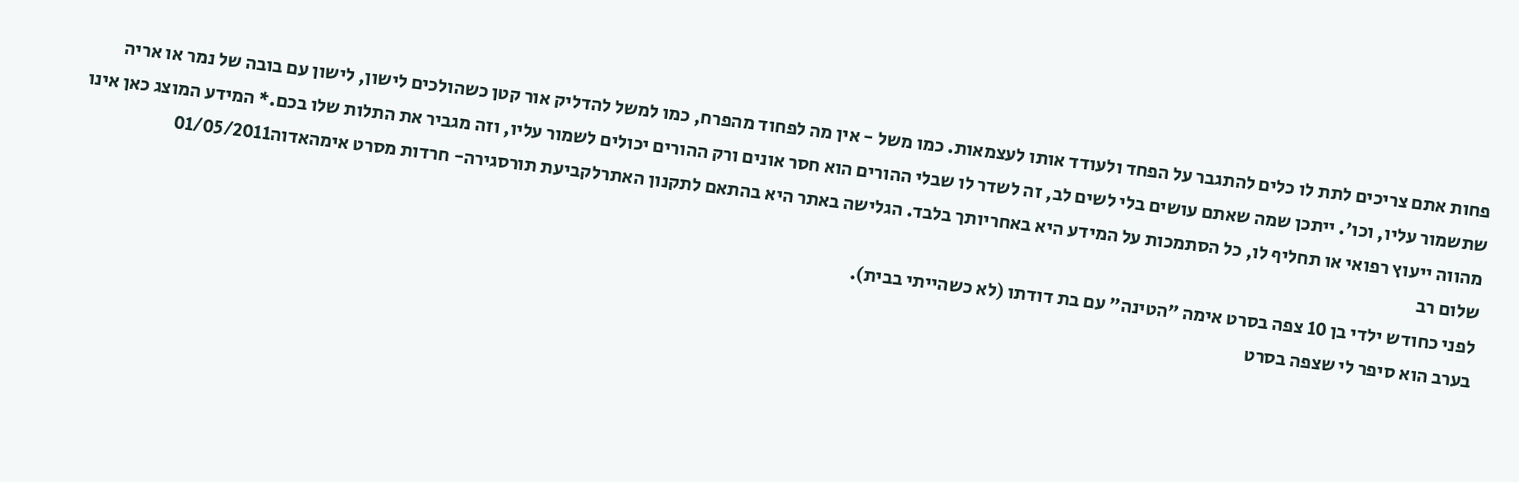פחות אתם צריכים לתת לו כלים להתגבר על הפחד ולעודד אותו לעצמאות. כמו משל - אין מה לפחוד מהפרח, כמו למשל להדליק אור קטן כשהולכים לישון, לישון עם בובה של נמר או אריה שתשמור עליו, וכו'. ייתכן שמה שאתם עושים בלי לשים לב, זה לשדר לו שבלי ההורים הוא חסר אונים ורק ההורים יכולים לשמור עליו, וזה מגביר את התלות שלו בכם.* המידע המוצג כאן אינו מהווה ייעוץ רפואי או תחליף לו, כל הסתמכות על המידע היא באחריותך בלבד. הגלישה באתר היא בהתאם לתקנון האתרלקביעת תורסגירה- חרדות מסרט אימהאדוה01/05/2011
שלום רב
לפני כחודש ילדי בן 10 צפה בסרט אימה "הטינה" עם בת דודתו (לא כשהייתי בבית).
בערב הוא סיפר לי שצפה בסרט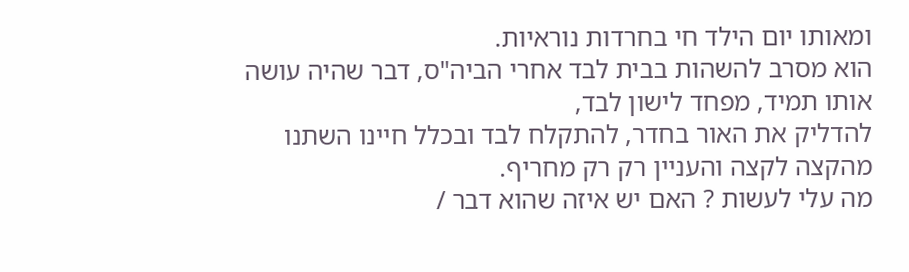ומאותו יום הילד חי בחרדות נוראיות.
הוא מסרב להשהות בבית לבד אחרי הביה"ס, דבר שהיה עושה אותו תמיד, מפחד לישון לבד,
להדליק את האור בחדר, להתקלח לבד ובכלל חיינו השתנו מהקצה לקצה והעניין רק רק מחריף.
מה עלי לעשות ? האם יש איזה שהוא דבר /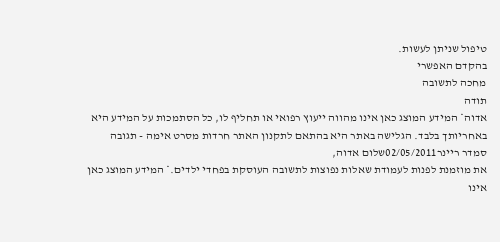טיפול שניתן לעשות.
בהקדם האפשרי
מחכה לתשובה
תודה
אדוה* המידע המוצג כאן אינו מהווה ייעוץ רפואי או תחליף לו, כל הסתמכות על המידע היא באחריותך בלבד. הגלישה באתר היא בהתאם לתקנון האתר חרדות מסרט אימה - תגובה
סמדר ריינר02/05/2011שלום אדוה,
את מוזמנת לפנות לעמודת שאלות נפוצות לתשובה העוסקת בפחדי ילדים.* המידע המוצג כאן אינו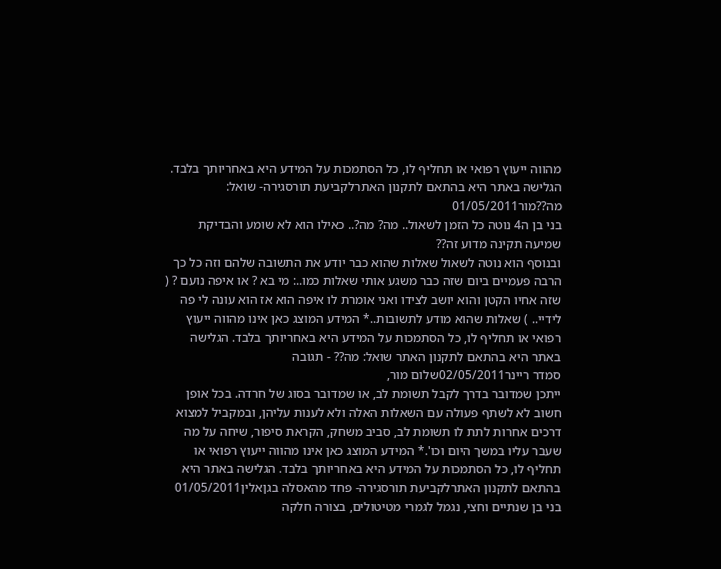מהווה ייעוץ רפואי או תחליף לו, כל הסתמכות על המידע היא באחריותך בלבד. הגלישה באתר היא בהתאם לתקנון האתרלקביעת תורסגירה- שואל: מה??מור01/05/2011
בני בן ה4 נוטה כל הזמן לשאול.. מה? מה?.. כאילו הוא לא שומע והבדיקת שמיעה תקינה מדוע זה??
ובנוסף הוא נוטה לשאול שאלות שהוא כבר יודע את התשובה שלהם וזה כל כך הרבה פעמיים ביום שזה כבר משגע אותי שאלות כמו..: מי בא ? או איפה נועם ? ( שזה אחיו הקטן והוא יושב לצידו ואני אומרת לו איפה הוא אז הוא עונה לי פה לידיי.. ) שאלות שהוא מודע לתשובות..* המידע המוצג כאן אינו מהווה ייעוץ רפואי או תחליף לו, כל הסתמכות על המידע היא באחריותך בלבד. הגלישה באתר היא בהתאם לתקנון האתר שואל: מה?? - תגובה
סמדר ריינר02/05/2011שלום מור,
ייתכן שמדובר בדרך לקבל תשומת לב, או שמדובר בסוג של חרדה. בכל אופן חשוב לא לשתף פעולה עם השאלות האלה ולא לענות עליהן, ובמקביל למצוא דרכים אחרות לתת לו תשומת לב, סביב משחק, הקראת סיפור, שיחה על מה שעבר עליו במשך היום וכו'.* המידע המוצג כאן אינו מהווה ייעוץ רפואי או תחליף לו, כל הסתמכות על המידע היא באחריותך בלבד. הגלישה באתר היא בהתאם לתקנון האתרלקביעת תורסגירה- פחד מהאסלה בגןאלין01/05/2011
בני בן שנתיים וחצי, נגמל לגמרי מטיטולים, בצורה חלקה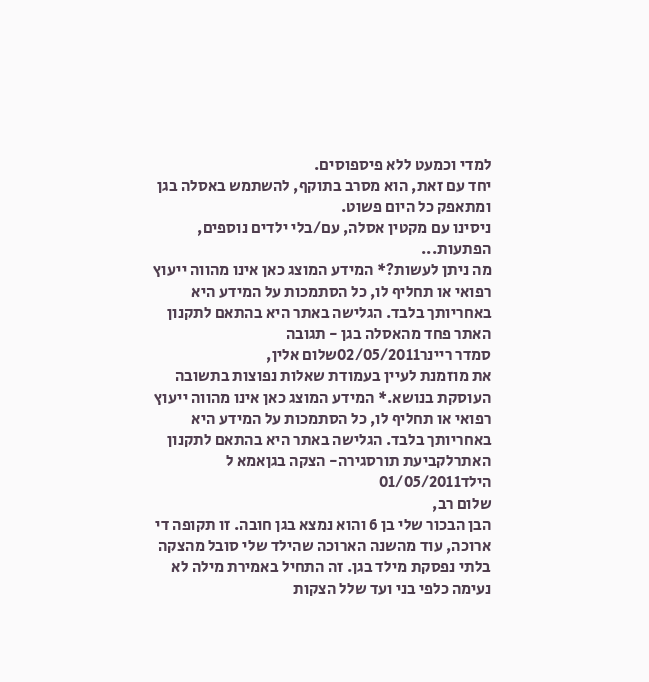למדי וכמעט ללא פיספוסים.
יחד עם זאת, הוא מסרב בתוקף, להשתמש באסלה בגן ומתאפק כל היום פשוט.
ניסינו עם מקטין אסלה, עם/בלי ילדים נוספים, הפתעות...
מה ניתן לעשות?* המידע המוצג כאן אינו מהווה ייעוץ רפואי או תחליף לו, כל הסתמכות על המידע היא באחריותך בלבד. הגלישה באתר היא בהתאם לתקנון האתר פחד מהאסלה בגן - תגובה
סמדר ריינר02/05/2011שלום אלין,
את מוזמנת לעיין בעמודת שאלות נפוצות בתשובה העוסקת בנושא.* המידע המוצג כאן אינו מהווה ייעוץ רפואי או תחליף לו, כל הסתמכות על המידע היא באחריותך בלבד. הגלישה באתר היא בהתאם לתקנון האתרלקביעת תורסגירה- הצקה בגןאמא ל הילד01/05/2011
שלום רב,
הבן הבכור שלי בן 6 והוא נמצא בגן חובה. זו תקופה די ארוכה, עוד מהשנה הארוכה שהילד שלי סובל מהצקה בלתי נפסקת מילד בגן. זה התחיל באמירת מילה לא נעימה כלפי בני ועד שלל הצקות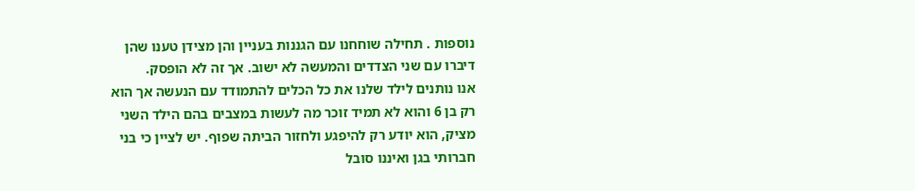נוספות . תחילה שוחחנו עם הגננות בעניין והן מצידן טענו שהן דיברו עם שני הצדדים והמעשה לא ישוב. אך זה לא הופסק.
אנו נותנים לילד שלנו את כל הכלים להתמודד עם הנעשה אך הוא רק בן 6 והוא לא תמיד זוכר מה לעשות במצבים בהם הילד השני מציק, הוא יודע רק להיפגע ולחזור הביתה שפוף. יש לציין כי בני חברותי בגן ואיננו סובל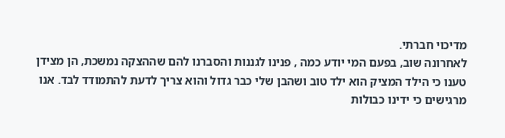מדיכוי חברתי.
לאחרונה שוב, בפעם המי יודע כמה , פנינו לגננות והסברנו להם שההצקה נמשכת, הן מצידן טענו כי הילד המציק הוא ילד טוב ושהבן שלי כבר גדול והוא צריך לדעת להתמודד לבד. אנו מרגישים כי ידינו כבולות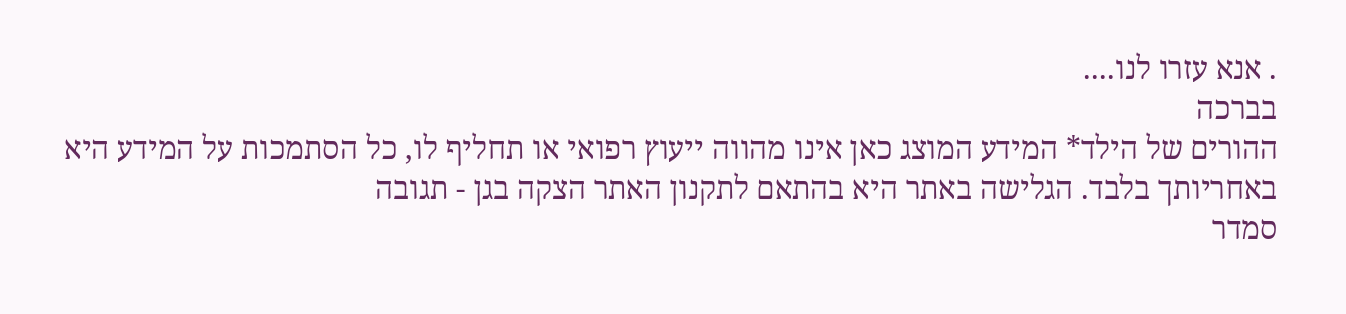. אנא עזרו לנו....
בברכה
ההורים של הילד* המידע המוצג כאן אינו מהווה ייעוץ רפואי או תחליף לו, כל הסתמכות על המידע היא באחריותך בלבד. הגלישה באתר היא בהתאם לתקנון האתר הצקה בגן - תגובה
סמדר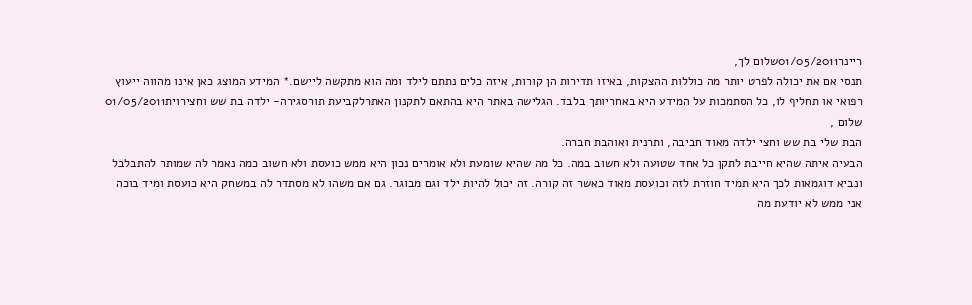ריינר01/05/2011שלום לך,
תנסי אם את יכולה לפרט יותר מה כוללות ההצקות, באיזו תדירות הן קורות, איזה כלים נתתם לילד ומה הוא מתקשה ליישם.* המידע המוצג כאן אינו מהווה ייעוץ רפואי או תחליף לו, כל הסתמכות על המידע היא באחריותך בלבד. הגלישה באתר היא בהתאם לתקנון האתרלקביעת תורסגירה- ילדה בת שש וחצירוית01/05/2011
שלום ,
הבת שלי בת שש וחצי ילדה מאוד חביבה, ותרנית ואוהבת חברה.
הבעיה איתה שהיא חייבת לתקן כל אחד שטועה ולא חשוב במה. כל מה שהיא שומעת ולא אומרים נכון היא ממש כועסת ולא חשוב כמה נאמר לה שמותר להתבלבל ונביא דוגמאות לכך היא תמיד חוזרת לזה וכועסת מאוד כאשר זה קורה. זה יכול להיות ילד וגם מבוגר. גם אם משהו לא מסתדר לה במשחק היא כועסת ומיד בוכה אני ממש לא יודעת מה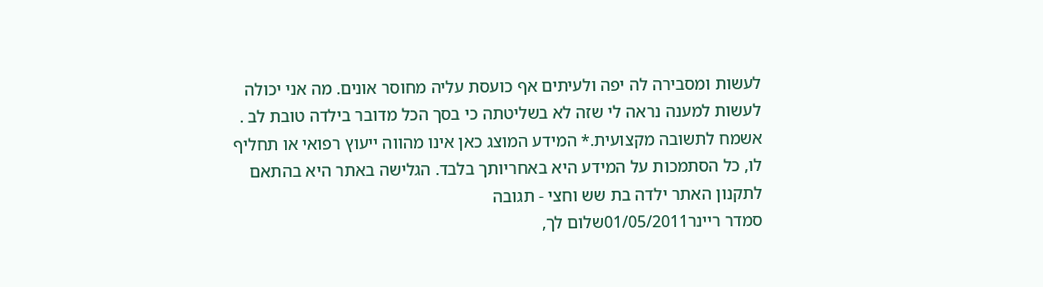לעשות ומסבירה לה יפה ולעיתים אף כועסת עליה מחוסר אונים. מה אני יכולה לעשות למענה נראה לי שזה לא בשליטתה כי בסך הכל מדובר בילדה טובת לב .
אשמח לתשובה מקצועית.* המידע המוצג כאן אינו מהווה ייעוץ רפואי או תחליף לו, כל הסתמכות על המידע היא באחריותך בלבד. הגלישה באתר היא בהתאם לתקנון האתר ילדה בת שש וחצי - תגובה
סמדר ריינר01/05/2011שלום לך,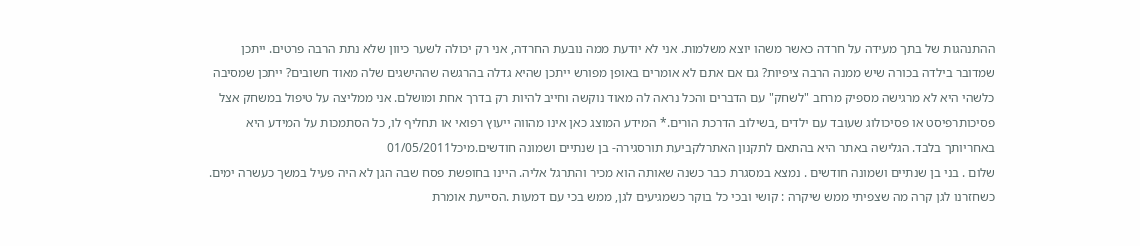ההתנהגות של בתך מעידה על חרדה כאשר משהו יוצא משלמות. אני לא יודעת ממה נובעת החרדה, אני רק יכולה לשער כיוון שלא נתת הרבה פרטים. ייתכן שמדובר בילדה בכורה שיש ממנה הרבה ציפיות? גם אם אתם לא אומרים באופן מפורש ייתכן שהיא גדלה בהרגשה שההישגים שלה מאוד חשובים? ייתכן שמסיבה כלשהי היא לא מרגישה מספיק מרחב "לשחק" עם הדברים והכל נראה לה מאוד נוקשה וחייב להיות רק בדרך אחת ומושלם. אני ממליצה על טיפול במשחק אצל פסיכותרפיסט או פסיכולוג שעובד עם ילדים ,בשילוב הדרכת הורים.* המידע המוצג כאן אינו מהווה ייעוץ רפואי או תחליף לו, כל הסתמכות על המידע היא באחריותך בלבד. הגלישה באתר היא בהתאם לתקנון האתרלקביעת תורסגירה- בן שנתיים ושמונה חודשים.מיכל01/05/2011
שלום . בני בן שנתיים ושמונה חודשים . נמצא במסגרת כבר כשנה שאותה הוא מכיר והתרגל אליה. היינו בחופשת פסח שבה הגן לא היה פעיל במשך כעשרה ימים. כשחזרנו לגן קרה מה שצפיתי ממש שיקרה : קושי ובכי כל בוקר כשמגיעים לגן, ממש בכי עם דמעות .הסייעת אומרת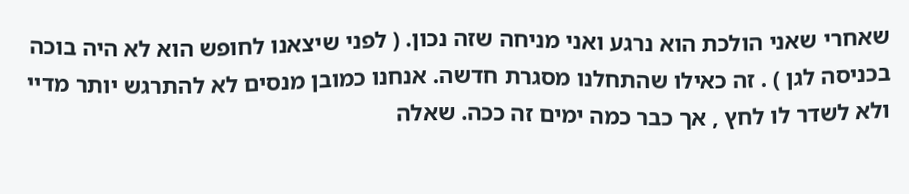שאחרי שאני הולכת הוא נרגע ואני מניחה שזה נכון. ( לפני שיצאנו לחופש הוא לא היה בוכה בכניסה לגן ) . זה כאילו שהתחלנו מסגרת חדשה. אנחנו כמובן מנסים לא להתרגש יותר מדיי ולא לשדר לו לחץ , אך כבר כמה ימים זה ככה. שאלה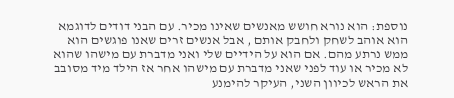נוספת: הוא נורא חושש מאנשים שאינו מכיר. עם הבני דודים לדוגמא הוא אוהב לשחק ולחבק אותם , אבל אנשים זרים שאנו פוגשים הוא ממש נרתע מהם. אם הוא על הידיים שלי ואני מדברת עם מישהו שהוא לא מכיר או עוד לפני שאני מדברת עם מישהו אחר אז הילד מיד מסובב את הראש לכיוון השני, העיקר להימנע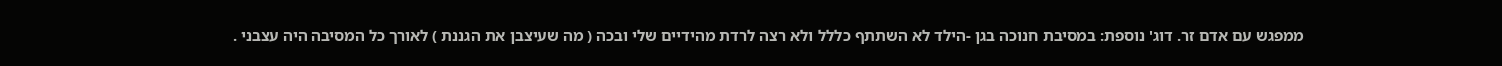ממפגש עם אדם זר. דוג' נוספת: במסיבת חנוכה בגן -הילד לא השתתף כללל ולא רצה לרדת מהידיים שלי ובכה ( מה שעיצבן את הגננת ) לאורך כל המסיבה היה עצבני .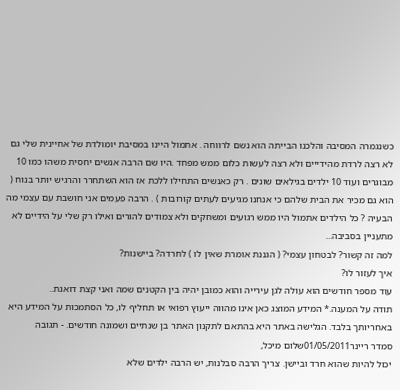כשנגמרה המסיבה והלכנו הבייתה הוא נשם לרווחה . אתמול היינו במסיבת יומולדת של אחיינית שלי גם לא רצה לרדת מהידייים ולא רצה לעשות כלום ממש מפחד .היו שם הרבה אנשים יחסית משהו כמו 10 מבוגרים ועוד 10 ילדים בגילאים שונים . רק כאנשים התחילו ללכת אז הוא השתחרר והרגיש יותר בנוח ( הוא גם מכיר את הבית שלהם כי אנחנו מגיעים לעתים קורובות ) . הרבה פעמים אני חושבת עם עצמי מה הבעיה ? כל הילדים אתמול היו ממש רגועים ומשחקים ולא צמודים להורים ואילו רק שלי על הידיים לא מתעניין בסביבה...
למה זה קשור? לבטחון עצמי? ( הגננת אומרת שאין לו ) לחרדה? ביישנות?
איך לעזור לו?
עוד מספר חודשים הוא עולה לגן עירייה והוא כמובן יהיה בין הקטנים שמה ואני קצת דואגת..
תודה על המענה.* המידע המוצג כאן אינו מהווה ייעוץ רפואי או תחליף לו, כל הסתמכות על המידע היא באחריותך בלבד. הגלישה באתר היא בהתאם לתקנון האתר בן שנתיים ושמונה חודשים. - תגובה
סמדר ריינר01/05/2011שלום מיכל,
יכול להיות שהוא חרד וביישן. צריך הרבה סבלנות, יש הרבה ילדים שלא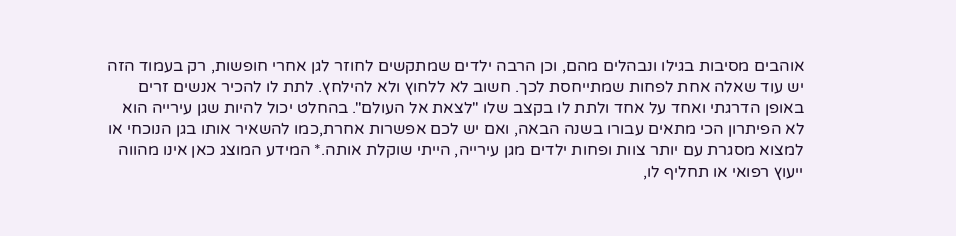אוהבים מסיבות בגילו ונבהלים מהם, וכן הרבה ילדים שמתקשים לחוזר לגן אחרי חופשות, רק בעמוד הזה יש עוד שאלה אחת לפחות שמתייחסת לכך. חשוב לא ללחוץ ולא להילחץ. לתת לו להכיר אנשים זרים באופן הדרגתי ואחד על אחד ולתת לו בקצב שלו "לצאת אל העולם". בהחלט יכול להיות שגן עירייה הוא לא הפיתרון הכי מתאים עבורו בשנה הבאה, ואם יש לכם אפשרות אחרת,כמו להשאיר אותו בגן הנוכחי או למצוא מסגרת עם יותר צוות ופחות ילדים מגן עירייה, הייתי שוקלת אותה.* המידע המוצג כאן אינו מהווה ייעוץ רפואי או תחליף לו,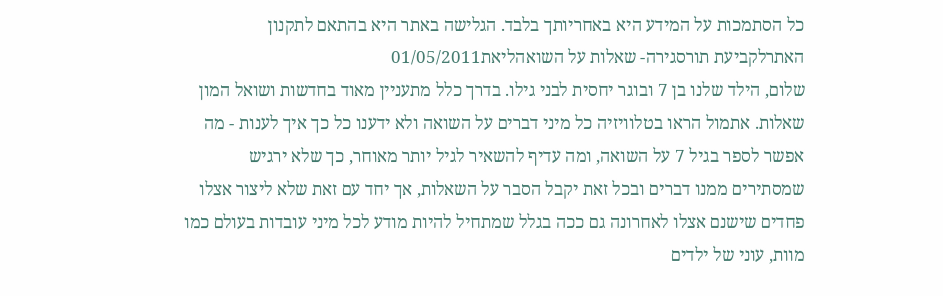כל הסתמכות על המידע היא באחריותך בלבד. הגלישה באתר היא בהתאם לתקנון האתרלקביעת תורסגירה- שאלות על השואהליאת01/05/2011
שלום, הילד שלנו בן 7 ובוגר יחסית לבני גילו. בדרך כלל מתעניין מאוד בחדשות ושואל המון שאלות. אתמול הראו בטלוויזיה כל מיני דברים על השואה ולא ידענו כל כך איך לענות - מה אפשר לספר בגיל 7 על השואה, ומה עדיף להשאיר לגיל יותר מאוחר, כך שלא ירגיש שמסתירים ממנו דברים ובכל זאת יקבל הסבר על השאלות, אך יחד עם זאת שלא ליצור אצלו פחדים שישנם אצלו לאחרונה גם ככה בגלל שמתחיל להיות מודע לכל מיני עובדות בעולם כמו מוות, עוני של ילדים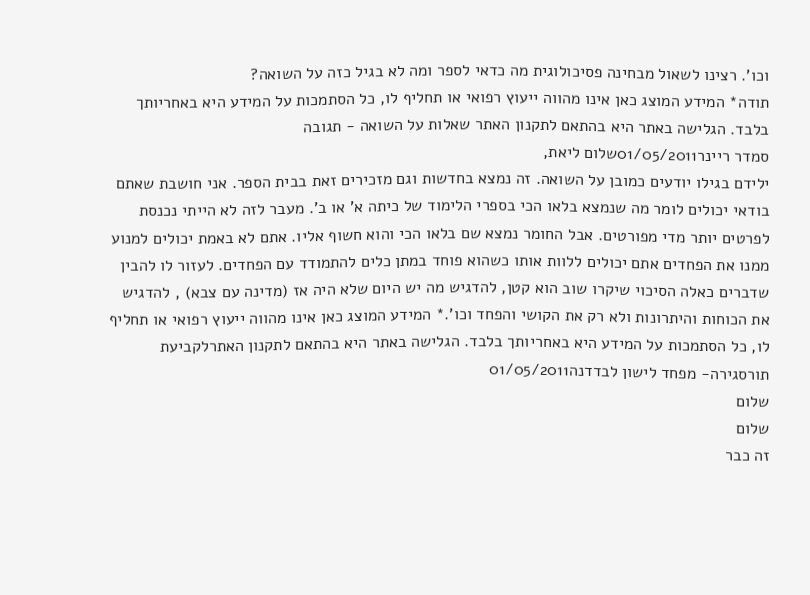וכו'. רצינו לשאול מבחינה פסיכולוגית מה כדאי לספר ומה לא בגיל כזה על השואה?
תודה* המידע המוצג כאן אינו מהווה ייעוץ רפואי או תחליף לו, כל הסתמכות על המידע היא באחריותך בלבד. הגלישה באתר היא בהתאם לתקנון האתר שאלות על השואה - תגובה
סמדר ריינר01/05/2011שלום ליאת,
ילידם בגילו יודעים כמובן על השואה. זה נמצא בחדשות וגם מזכירים זאת בבית הספר. אני חושבת שאתם בודאי יכולים לומר מה שנמצא בלאו הכי בספרי הלימוד של כיתה א' או ב'. מעבר לזה לא הייתי נכנסת לפרטים יותר מדי מפורטים. אבל החומר נמצא שם בלאו הכי והוא חשוף אליו. אתם לא באמת יכולים למנוע ממנו את הפחדים אתם יכולים ללוות אותו כשהוא פוחד במתן כלים להתמודד עם הפחדים. לעזור לו להבין שדברים כאלה הסיכוי שיקרו שוב הוא קטן, להדגיש מה יש היום שלא היה אז (מדינה עם צבא) , להדגיש את הכוחות והיתרונות ולא רק את הקושי והפחד וכו'.* המידע המוצג כאן אינו מהווה ייעוץ רפואי או תחליף לו, כל הסתמכות על המידע היא באחריותך בלבד. הגלישה באתר היא בהתאם לתקנון האתרלקביעת תורסגירה- מפחד לישון לבדדנה01/05/2011
שלום
שלום
זה כבר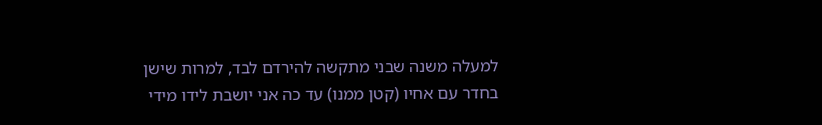למעלה משנה שבני מתקשה להירדם לבד, למרות שישן בחדר עם אחיו (קטן ממנו) עד כה אני יושבת לידו מידי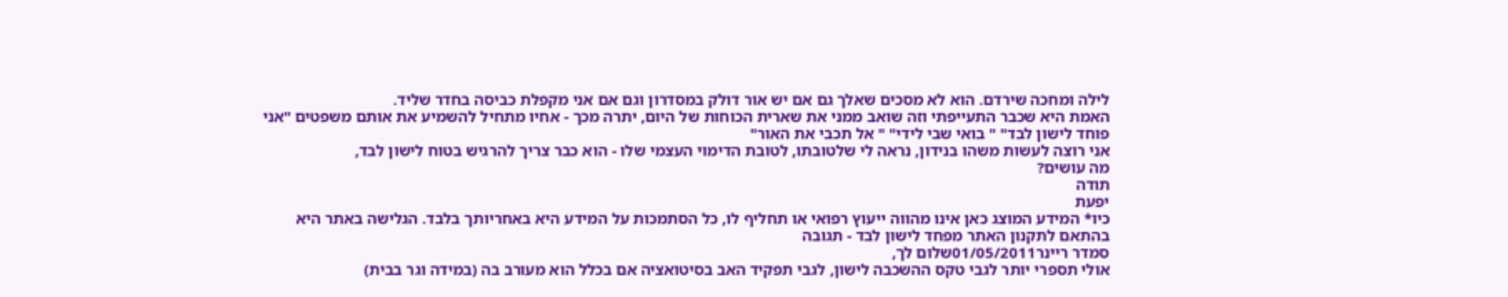לילה ומחכה שירדם. הוא לא מסכים שאלך גם אם יש אור דולק במסדרון וגם אם אני מקפלת כביסה בחדר שליד.
האמת היא שכבר התעייפתי וזה שואב ממני את שארית הכוחות של היום, יתרה מכך - אחיו מתחיל להשמיע את אותם משפטים "אני פוחד לישון לבד" " בואי שבי לידי" " אל תכבי את האור"
אני רוצה לעשות משהו בנידון, נראה לי שלטובתו, לטובת הדימוי העצמי שלו - הוא כבר צריך להרגיש בטוח לישון לבד,
מה עושים?
תודה
יפעת
כיו* המידע המוצג כאן אינו מהווה ייעוץ רפואי או תחליף לו, כל הסתמכות על המידע היא באחריותך בלבד. הגלישה באתר היא בהתאם לתקנון האתר מפחד לישון לבד - תגובה
סמדר ריינר01/05/2011שלום לך,
אולי תספרי יותר לגבי טקס ההשכבה לישון, לגבי תפקיד האב בסיטואציה אם בכלל הוא מעורב בה (במידה וגר בבית)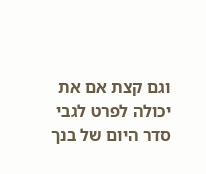וגם קצת אם את יכולה לפרט לגבי סדר היום של בנך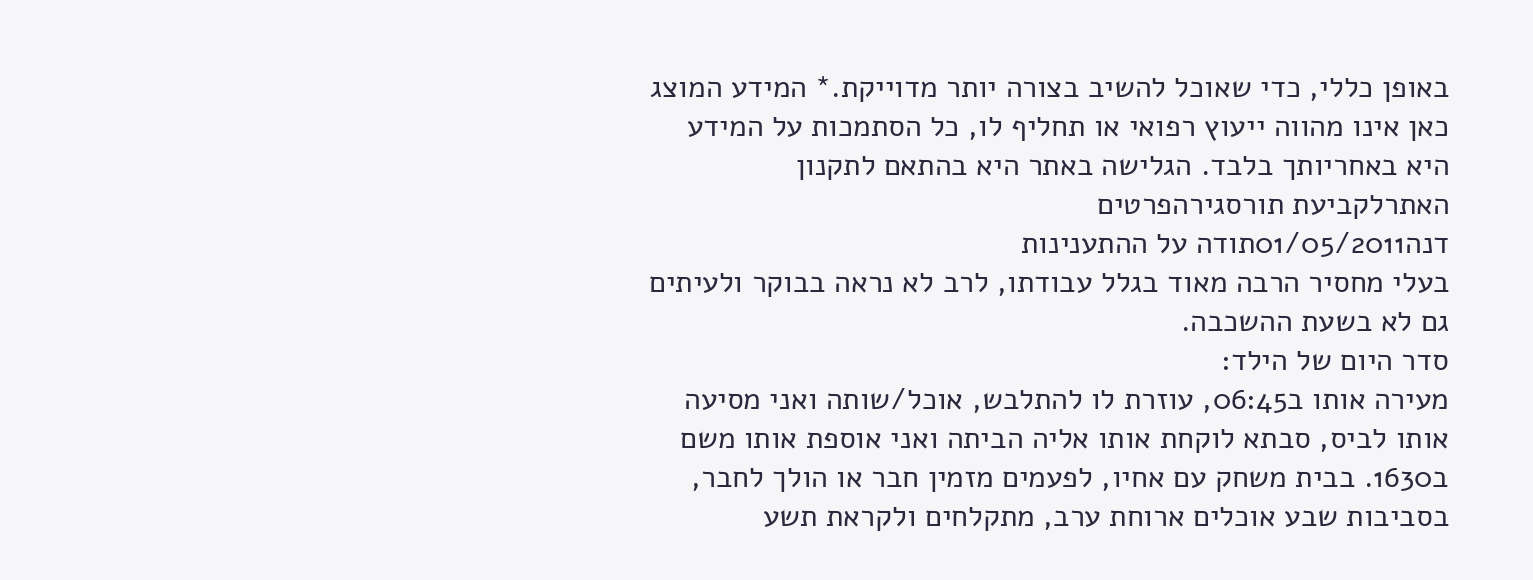באופן כללי, כדי שאוכל להשיב בצורה יותר מדוייקת.* המידע המוצג כאן אינו מהווה ייעוץ רפואי או תחליף לו, כל הסתמכות על המידע היא באחריותך בלבד. הגלישה באתר היא בהתאם לתקנון האתרלקביעת תורסגירהפרטים
דנה01/05/2011תודה על ההתענינות
בעלי מחסיר הרבה מאוד בגלל עבודתו, לרב לא נראה בבוקר ולעיתים גם לא בשעת ההשכבה.
סדר היום של הילד:
מעירה אותו ב06:45, עוזרת לו להתלבש, אוכל/שותה ואני מסיעה אותו לביס, סבתא לוקחת אותו אליה הביתה ואני אוספת אותו משם ב1630. בבית משחק עם אחיו, לפעמים מזמין חבר או הולך לחבר, בסביבות שבע אוכלים ארוחת ערב, מתקלחים ולקראת תשע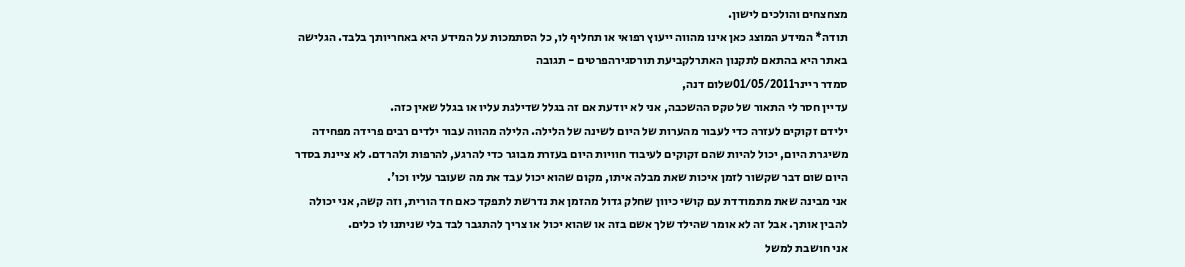מצחצחים והולכים לישון.
תודה* המידע המוצג כאן אינו מהווה ייעוץ רפואי או תחליף לו, כל הסתמכות על המידע היא באחריותך בלבד. הגלישה באתר היא בהתאם לתקנון האתרלקביעת תורסגירהפרטים - תגובה
סמדר ריינר01/05/2011שלום דנה,
עדיין חסר לי התאור של טקס ההשכבה, אני לא יודעת אם זה בגלל שדילגת עליו או בגלל שאין כזה.
ילידם זקוקים לעזרה כדי לעבור מהערות של היום לשינה של הלילה. הלילה מהווה עבור ילדים רבים פרידה מפחידה משיגרת היום, יכול להיות שהם זקוקים לעיבוד חוויות היום בעזרת מבוגר כדי להרגע, להרפות ולהרדם. לא ציינת בסדר היום שום דבר שקשור לזמן איכות שאת מבלה איתו, מקום שהוא יכול עבד את מה שעובר עליו וכו'.
אני מבינה שאת מתמודדת עם קושי כיוון שחלק גדול מהזמן את נדרשת לתפקד כאם חד הורית, וזה קשה, אני יכולה להבין אותך. אבל זה לא אומר שהילד שלך אשם בזה או שהוא יכול או צריך להתגבר לבד בלי שניתנו לו כלים.
אני חושבת למשל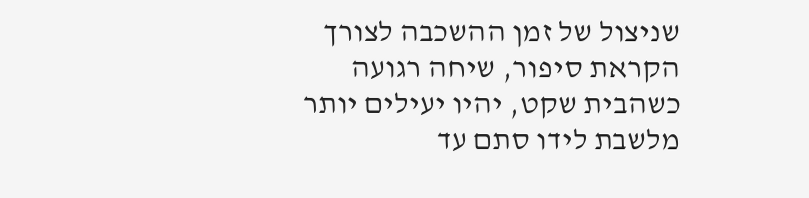שניצול של זמן ההשכבה לצורך הקראת סיפור, שיחה רגועה כשהבית שקט, יהיו יעילים יותר מלשבת לידו סתם עד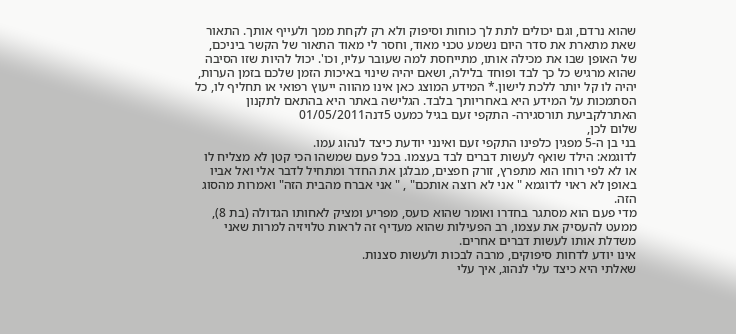שהוא נרדם, וגם יכולים לתת לך כוחות וסיפוק ולא רק לקחת ממך ולעייף אותך. התאור שאת מתארת את סדר היום נשמע טכני מאוד, וחסר לי מאוד התאור של הקשר ביניכם, של האופן שבו את מכילה אותו, מתייחסת למה שעובר עליו, וכו'. יכול להיות שזו הסיבה שהוא מרגיש כל כך לבד ופוחד בלילה, ושאם יהיה שינוי באיכות הזמן שלכם בזמן הערות, יהיה לו קל יותר ללכת לישון.* המידע המוצג כאן אינו מהווה ייעוץ רפואי או תחליף לו, כל הסתמכות על המידע היא באחריותך בלבד. הגלישה באתר היא בהתאם לתקנון האתרלקביעת תורסגירה- התקפי זעם בגיל כמעט 5דנה01/05/2011
שלום לכן,
בני בן ה-5 מפגין כלפינו התקפי זעם ואינני יודעת כיצד לנהוג עמו.
לדוגמא: הילד שואף לעשות דברים לבד בעצמו. בכל פעם שמשהו הכי קטן לא מצליח לו או לא לפי רוחו הוא מתפרץ, זורק חפצים, מבלגן את החדר ומתחיל לדבר אלי ואל אביו באופן לא ראוי לדוגמא " אני לא רוצה אותכם" , " אני אברח מהבית הזה" ואמרות מהסוג הזה.
מדי פעם הוא מסתגר בחדרו ואומר שהוא כועס, מפריע ומציק לאחותו הגדולה (בת 8),
ממעט להעסיק את עצמו, רב הפעילות שהוא מעדיף זה לראות טלויזיה למרות שאני משדלת אותו לעשות דברים אחרים.
אינו יודע לדחות סיפוקים, מרבה לבכות ולעשות סצנות.
שאלתי היא כיצד עלי לנהוג, איך עלי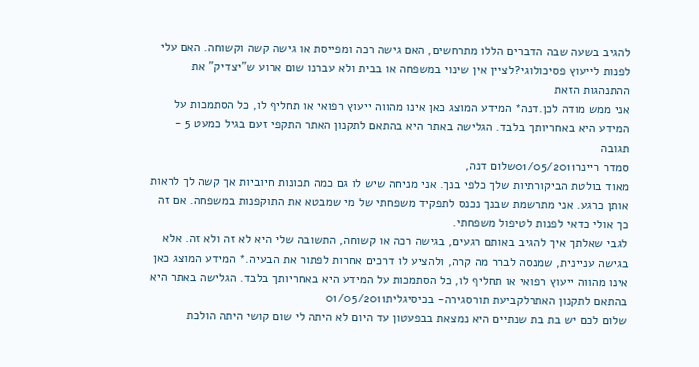להגיב בשעה שבה הדברים הללו מתרחשים, האם גישה רכה ומפייסת או גישה קשה וקשוחה. האם עלי לפנות לייעוץ פסיכולוגי?לציין אין שינוי במשפחה או בבית ולא עברנו שום ארוע ש"יצדיק" את ההתנהגות הזאת
אני ממש מודה לכן.דנה* המידע המוצג כאן אינו מהווה ייעוץ רפואי או תחליף לו, כל הסתמכות על המידע היא באחריותך בלבד. הגלישה באתר היא בהתאם לתקנון האתר התקפי זעם בגיל כמעט 5 - תגובה
סמדר ריינר01/05/2011שלום דנה,
מאוד בולטת הביקורתיות שלך כלפי בנך. אני מניחה שיש לו גם כמה תכונות חיוביות אך קשה לך לראות אותן כרגע. אני מתרשמת שבנך נכנס לתפקיד משפחתי של מי שמבטא את התוקפנות במשפחה. אם זה כך אולי כדאי לפנות לטיפול משפחתי.
לגבי שאלתך איך להגיב באותם רגעים, בגישה רכה או קשוחה, התשובה שלי היא לא זה ולא זה. אלא בגישה עניינית, שמנסה לברר מה קרה, ולהציע לו דרכים אחרות לפתור את הבעיה.* המידע המוצג כאן אינו מהווה ייעוץ רפואי או תחליף לו, כל הסתמכות על המידע היא באחריותך בלבד. הגלישה באתר היא בהתאם לתקנון האתרלקביעת תורסגירה- בכיסיגלית01/05/2011
שלום לכם יש בת בת שנתיים היא נמצאת בבפעטון עד היום לא היתה לי שום קושי היתה הולכת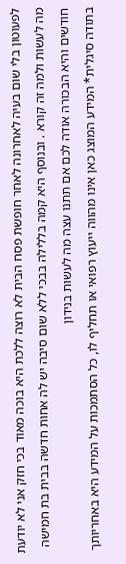לפעוטון בלי שום בעיה לאחרונה לאחר חופשת פסח הבית לא רוצה ללכת היא בוכה מאוד בכי חזק אני לא יודעת מה לעשות ולמה זה קורא . ובנוסף היא קמה בללילה בבכי ללא שום סיבה יש לה אחות חדשה בבית בת חמישה חודשים והיא הבכורה אודה לכם אם תתנו עצה מה לעשות בנידון
בתודה סיגלית* המידע המוצג כאן אינו מהווה ייעוץ רפואי או תחליף לו, כל הסתמכות על המידע היא באחריותך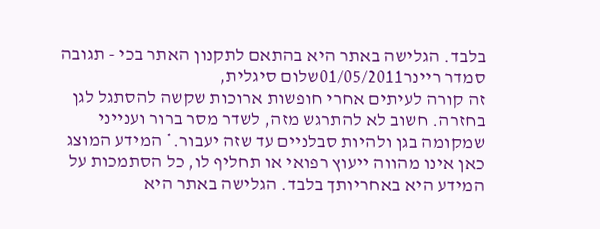בלבד. הגלישה באתר היא בהתאם לתקנון האתר בכי - תגובה
סמדר ריינר01/05/2011שלום סיגלית,
זה קורה לעיתים אחרי חופשות ארוכות שקשה להסתגל לגן בחזרה. חשוב לא להתרגש מזה, לשדר מסר ברור וענייני שמקומה בגן ולהיות סבלניים עד שזה יעבור.* המידע המוצג כאן אינו מהווה ייעוץ רפואי או תחליף לו, כל הסתמכות על המידע היא באחריותך בלבד. הגלישה באתר היא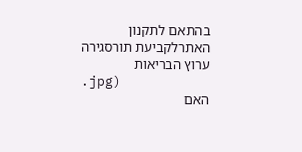בהתאם לתקנון האתרלקביעת תורסגירה
ערוץ הבריאות
.jpg)
האם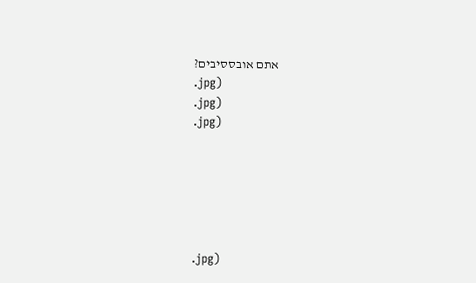אתם אובססיבים?
.jpg)
.jpg)
.jpg)






.jpg)